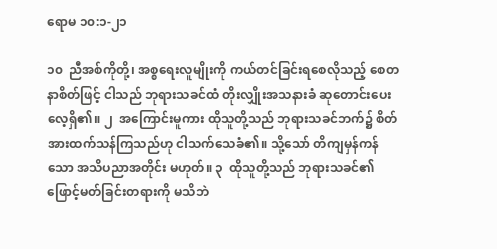ရောမ ၁၀:၁-၂၁

၁၀  ညီအစ်ကိုတို့၊ အစ္စရေးလူမျိုးကို ကယ်တင်ခြင်းရစေလိုသည့် စေတနာစိတ်ဖြင့် ငါသည် ဘုရားသခင်ထံ တိုးလျှိုးအသနားခံ ဆုတောင်းပေးလေ့ရှိ၏။ ၂  အကြောင်းမူကား ထိုသူတို့သည် ဘုရားသခင်ဘက်၌ စိတ်အားထက်သန်ကြသည်ဟု ငါသက်သေခံ၏။ သို့သော် တိကျမှန်ကန်သော အသိပညာအတိုင်း မဟုတ်။ ၃  ထိုသူတို့သည် ဘုရားသခင်၏ ဖြောင့်မတ်ခြင်းတရားကို မသိဘဲ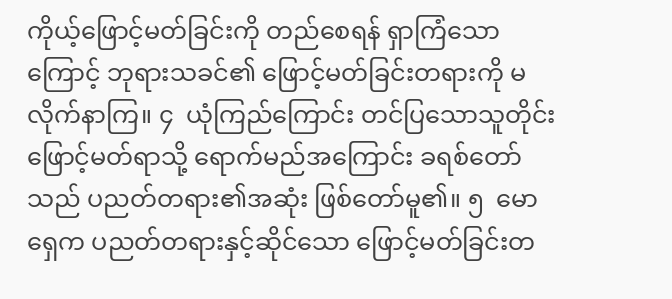ကိုယ့်ဖြောင့်မတ်ခြင်းကို တည်စေရန် ရှာကြံသောကြောင့် ဘုရားသခင်၏ ဖြောင့်မတ်ခြင်းတရားကို မလိုက်နာကြ။ ၄  ယုံကြည်ကြောင်း တင်ပြသောသူတိုင်း ဖြောင့်မတ်ရာသို့ ရောက်မည်အကြောင်း ခရစ်တော်သည် ပညတ်တရား၏အဆုံး ဖြစ်တော်မူ၏။ ၅  မောရှေက ပညတ်တရားနှင့်ဆိုင်သော ဖြောင့်မတ်ခြင်းတ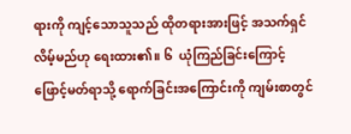ရားကို ကျင့်သောသူသည် ထိုတရားအားဖြင့် အသက်ရှင်လိမ့်မည်ဟု ရေးထား၏။ ၆  ယုံကြည်ခြင်းကြောင့် ဖြောင့်မတ်ရာသို့ ရောက်ခြင်းအကြောင်းကို ကျမ်းစာတွင်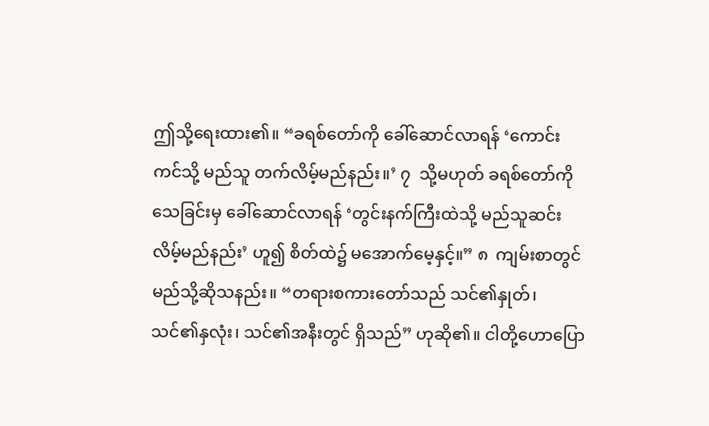ဤသို့ရေးထား၏။ “ခရစ်တော်ကို ခေါ်ဆောင်လာရန် ‘ကောင်းကင်သို့ မည်သူ တက်လိမ့်မည်နည်း။’ ၇  သို့မဟုတ် ခရစ်တော်ကို သေခြင်းမှ ခေါ်ဆောင်လာရန် ‘တွင်းနက်ကြီးထဲသို့ မည်သူဆင်းလိမ့်မည်နည်း’ ဟူ၍ စိတ်ထဲ၌ မအောက်မေ့နှင့်။” ၈  ကျမ်းစာတွင် မည်သို့ဆိုသနည်း။ “တရားစကားတော်သည် သင်၏နှုတ်၊ သင်၏နှလုံး၊ သင်၏အနီးတွင် ရှိသည်” ဟုဆို၏။ ငါတို့ဟောပြော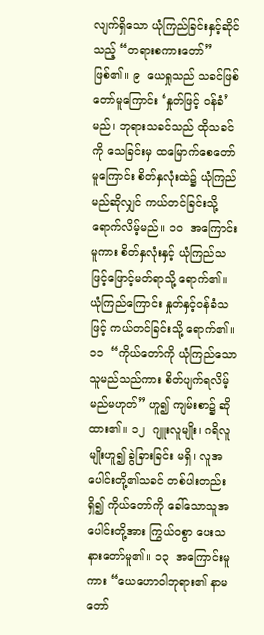လျက်ရှိသော ယုံကြည်ခြင်းနှင့်ဆိုင်သည့် “တရားစကားတော်” ဖြစ်၏။ ၉  ယေရှုသည် သခင်ဖြစ်တော်မူကြောင်း ‘နှုတ်ဖြင့် ဝန်ခံ’ မည်၊ ဘုရားသခင်သည် ထိုသခင်ကို သေခြင်းမှ ထမြောက်စေတော်မူကြောင်း စိတ်နှလုံးထဲ၌ ယုံကြည်မည်ဆိုလျှင် ကယ်တင်ခြင်းသို့ ရောက်လိမ့်မည်။ ၁၀  အကြောင်းမူကား စိတ်နှလုံးနှင့် ယုံကြည်သဖြင့်ဖြောင့်မတ်ရာသို့ ရောက်၏။ ယုံကြည်ကြောင်း နှုတ်နှင့်ဝန်ခံသဖြင့် ကယ်တင်ခြင်းသို့ ရောက်၏။ ၁၁  “ကိုယ်တော်ကို ယုံကြည်သောသူမည်သည်ကား စိတ်ပျက်ရလိမ့်မည်မဟုတ်” ဟူ၍ ကျမ်းစာ၌ ဆိုထား၏။ ၁၂  ဂျူးလူမျိုး၊ ဂရိလူမျိုးဟူ၍ ခွဲခြားခြင်း မရှိ၊ လူအပေါင်းတို့၏သခင် တစ်ပါးတည်းရှိ၍ ကိုယ်တော်ကို ခေါ်သောသူအပေါင်းတို့အား ကြွယ်ဝစွာ ပေးသနားတော်မူ၏။ ၁၃  အကြောင်းမူကား “ယေဟောဝါဘုရား၏ နာမတော်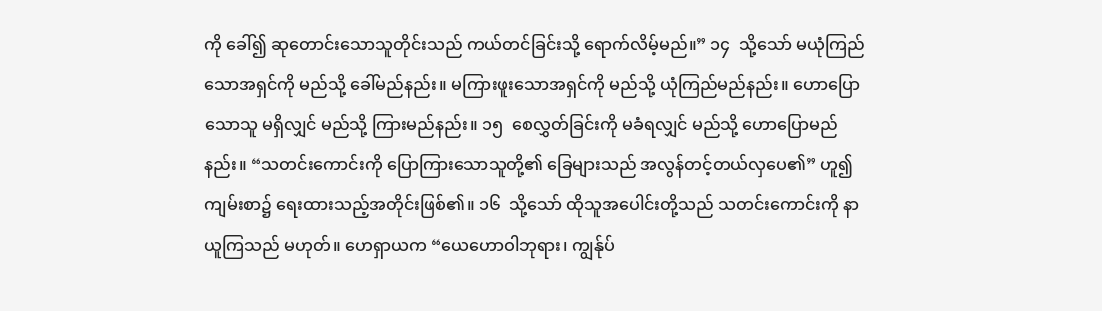ကို ခေါ်၍ ဆုတောင်းသောသူတိုင်းသည် ကယ်တင်ခြင်းသို့ ရောက်လိမ့်မည်။” ၁၄  သို့သော် မယုံကြည်သောအရှင်ကို မည်သို့ ခေါ်မည်နည်း။ မကြားဖူးသောအရှင်ကို မည်သို့ ယုံကြည်မည်နည်း။ ဟောပြောသောသူ မရှိလျှင် မည်သို့ ကြားမည်နည်း။ ၁၅  စေလွှတ်ခြင်းကို မခံရလျှင် မည်သို့ ဟောပြောမည်နည်း။ “သတင်းကောင်းကို ပြောကြားသောသူတို့၏ ခြေများသည် အလွန်တင့်တယ်လှပေ၏” ဟူ၍ ကျမ်းစာ၌ ရေးထားသည့်အတိုင်းဖြစ်၏။ ၁၆  သို့သော် ထိုသူအပေါင်းတို့သည် သတင်းကောင်းကို နာယူကြသည် မဟုတ်။ ဟေရှာယက “ယေဟောဝါဘုရား၊ ကျွန်ုပ်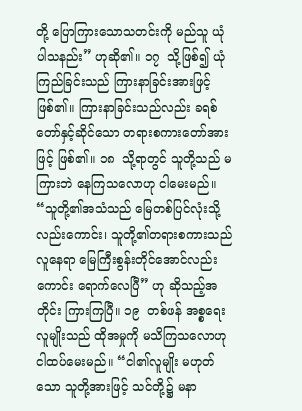တို့ ပြောကြားသောသတင်းကို မည်သူ ယုံပါသနည်း” ဟုဆို၏။ ၁၇  သို့ဖြစ်၍ ယုံကြည်ခြင်းသည် ကြားနာခြင်းအားဖြင့် ဖြစ်၏။ ကြားနာခြင်းသည်လည်း ခရစ်တော်နှင့်ဆိုင်သော တရားစကားတော်အားဖြင့် ဖြစ်၏။ ၁၈  သို့ရာတွင် သူတို့သည် မကြားဘဲ နေကြသလောဟု ငါမေးမည်။ “သူတို့၏အသံသည် မြေတစ်ပြင်လုံးသို့လည်းကောင်း၊ သူတို့၏တရားစကားသည် လူနေရာ မြေကြီးစွန်းတိုင်အောင်လည်းကောင်း ရောက်လေပြီ” ဟု ဆိုသည့်အတိုင်း ကြားကြပြီ။ ၁၉  တစ်ဖန် အစ္စရေးလူမျိုးသည် ထိုအမှုကို မသိကြသလောဟု ငါထပ်မေးမည်။ “ငါ၏လူမျိုး မဟုတ်သော သူတို့အားဖြင့် သင်တို့၌ မနာ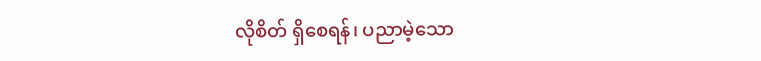လိုစိတ် ရှိစေရန်၊ ပညာမဲ့သော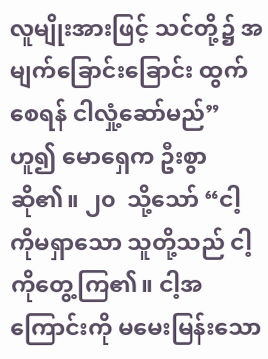လူမျိုးအားဖြင့် သင်တို့၌ အမျက်ခြောင်းခြောင်း ထွက်စေရန် ငါလှုံ့ဆော်မည်” ဟူ၍ မောရှေက ဦးစွာ ဆို၏။ ၂၀  သို့သော် “ငါ့ကိုမရှာသော သူတို့သည် ငါ့ကိုတွေ့ကြ၏။ ငါ့အကြောင်းကို မမေးမြန်းသော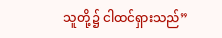သူတို့၌ ငါထင်ရှားသည်”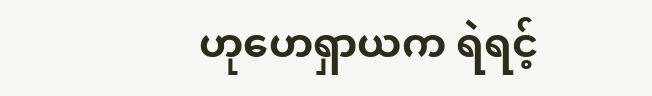ဟုဟေရှာယက ရဲရင့်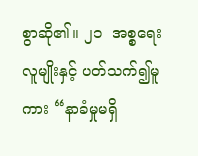စွာဆို၏။ ၂၁  အစ္စရေးလူမျိုးနှင့် ပတ်သက်၍မူကား “နာခံမှုမရှိ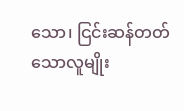သော၊ ငြင်းဆန်တတ်သောလူမျိုး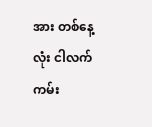အား တစ်နေ့လုံး ငါလက်ကမ်း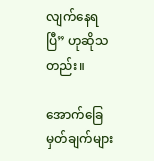လျက်နေရပြီ” ဟုဆိုသတည်း။

အောက်ခြေမှတ်ချက်များ